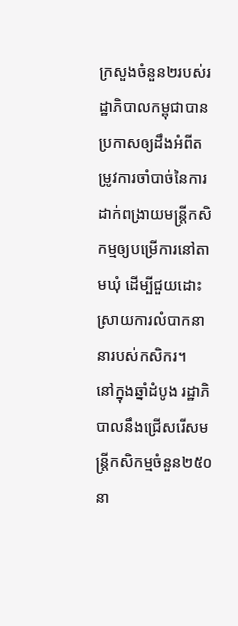ក្រសួងចំនួន២របស់រដ្ឋាភិបាលកម្ពុជាបានប្រកាសឲ្យដឹងអំពីតម្រូវការចាំបាច់នៃការដាក់ពង្រាយមន្ត្រីកសិកម្មឲ្យបម្រើការនៅតាមឃុំ ដើម្បីជួយដោះស្រាយការលំបាកនានារបស់កសិករ។
នៅក្នុងឆ្នាំដំបូង រដ្ឋាភិបាលនឹងជ្រើសរើសមន្ត្រីកសិកម្មចំនួន២៥០នា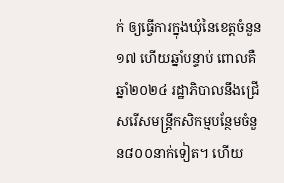ក់ ឲ្យធ្វើការក្នុងឃុំនៃខេត្តចំនួន១៧ ហើយឆ្នាំបន្ទាប់ ពោលគឺឆ្នាំ២០២៤ រដ្ឋាភិបាលនឹងជ្រើសរើសមន្ត្រីកសិកម្មបន្ថែមចំនួន៨០០នាក់ទៀត។ ហើយ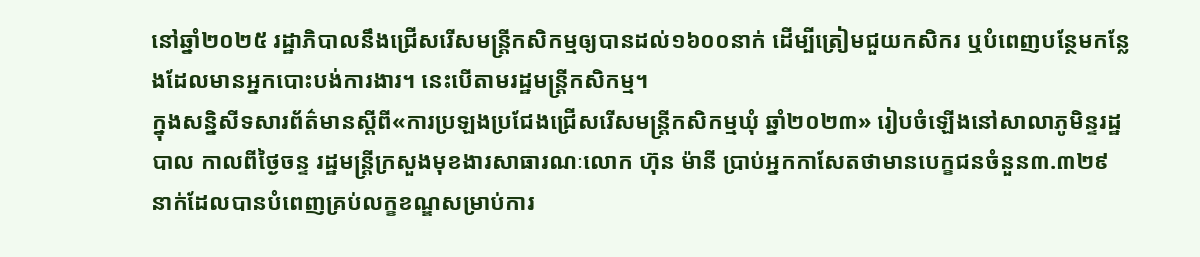នៅឆ្នាំ២០២៥ រដ្ឋាភិបាលនឹងជ្រើសរើសមន្ត្រីកសិកម្មឲ្យបានដល់១៦០០នាក់ ដើម្បីត្រៀមជួយកសិករ ឬបំពេញបន្ថែមកន្លែងដែលមានអ្នកបោះបង់ការងារ។ នេះបើតាមរដ្ឋមន្ត្រីកសិកម្ម។
ក្នុងសន្និសីទសារព័ត៌មានស្តីពី«ការប្រឡងប្រជែងជ្រើសរើសមន្ត្រីកសិកម្មឃុំ ឆ្នាំ២០២៣» រៀបចំឡើងនៅសាលាភូមិន្ទរដ្ឋបាល កាលពីថ្ងៃចន្ទ រដ្ឋមន្ត្រីក្រសួងមុខងារសាធារណៈលោក ហ៊ុន ម៉ានី ប្រាប់អ្នកកាសែតថាមានបេក្ខជនចំនួន៣.៣២៩នាក់ដែលបានបំពេញគ្រប់លក្ខខណ្ឌសម្រាប់ការ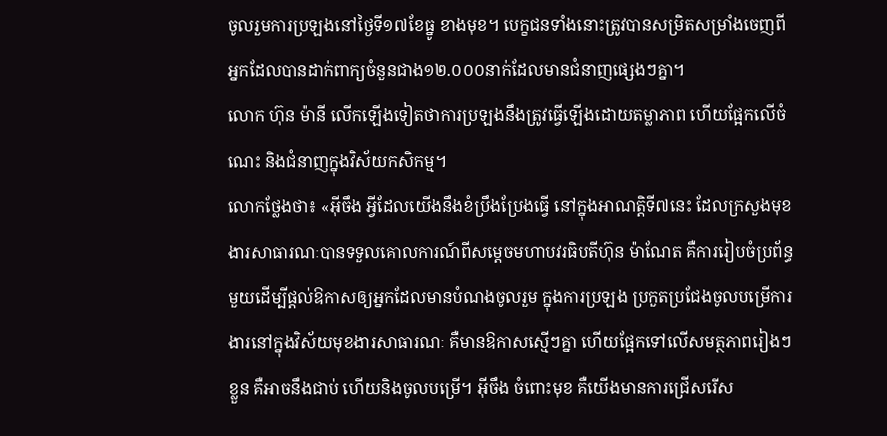ចូលរួមការប្រឡងនៅថ្ងៃទី១៧ខែធ្នូ ខាងមុខ។ បេក្ខជនទាំងនោះត្រូវបានសម្រិតសម្រាំងចេញពីអ្នកដែលបានដាក់ពាក្យចំនួនជាង១២.០០០នាក់ដែលមានជំនាញផ្សេងៗគ្នា។
លោក ហ៊ុន ម៉ានី លើកឡើងទៀតថាការប្រឡងនឹងត្រូវធ្វើឡើងដោយតម្លាភាព ហើយផ្អែកលើចំណេះ និងជំនាញក្នុងវិស័យកសិកម្ម។
លោកថ្លែងថា៖ «អ៊ីចឹង អ្វីដែលយើងនឹងខំប្រឹងប្រែងធ្វើ នៅក្នុងអាណត្តិទី៧នេះ ដែលក្រសួងមុខងារសាធារណៈបានទទួលគោលការណ៍ពីសម្តេចមហាបវរធិបតីហ៊ុន ម៉ាណែត គឺការរៀបចំប្រព័ន្ធមួយដើម្បីផ្តល់ឱកាសឲ្យអ្នកដែលមានបំណងចូលរួម ក្នុងការប្រឡង ប្រកួតប្រជែងចូលបម្រើការងារនៅក្នុងវិស័យមុខងារសាធារណៈ គឺមានឱកាសស្មើៗគ្នា ហើយផ្អែកទៅលើសមត្ថភាពរៀងៗខ្លួន គឺអាចនឹងជាប់ ហើយនិងចូលបម្រើ។ អ៊ីចឹង ចំពោះមុខ គឺយើងមានការជ្រើសរើស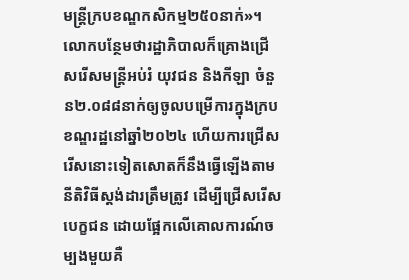មន្ត្រីក្របខណ្ឌកសិកម្ម២៥០នាក់»។
លោកបន្ថែមថារដ្ឋាភិបាលក៏គ្រោងជ្រើសរើសមន្ត្រីអប់រំ យុវជន និងកីឡា ចំនួន២.០៨៨នាក់ឲ្យចូលបម្រើការក្នុងក្របខណ្ឌរដ្ឋនៅឆ្នាំ២០២៤ ហើយការជ្រើសរើសនោះទៀតសោតក៏នឹងធ្វើឡើងតាមនីតិវិធីស្តង់ដារត្រឹមត្រូវ ដើម្បីជ្រើសរើសបេក្ខជន ដោយផ្អែកលើគោលការណ៍ចម្បងមួយគឺ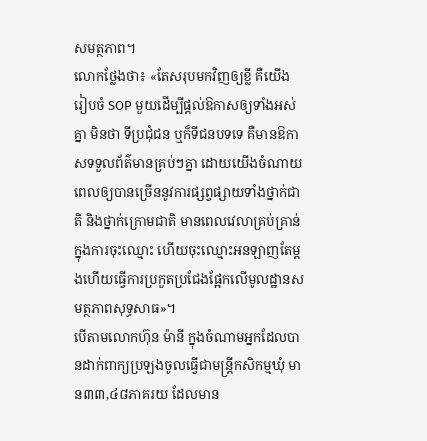សមត្ថភាព។
លោកថ្លែងថា៖ «តែសរុបមកវិញឲ្យខ្លី គឺយើងរៀបចំ SOP មួយដើម្បីផ្តល់ឱកាសឲ្យទាំងអស់គ្នា មិនថា ទីប្រជុំជន ឬក៏ទីជនបទទេ គឺមានឱកាសទទួលព័ត៌មានគ្រប់ៗគ្នា ដោយយើងចំណាយពេលឲ្យបានច្រើននូវការផ្សព្វផ្សាយទាំងថ្នាក់ជាតិ និងថ្នាក់ក្រោមជាតិ មានពេលវេលាគ្រប់គ្រាន់ក្នុងការចុះឈ្មោះ ហើយចុះឈ្មោះអនឡាញតែម្តងហើយធ្វើការប្រកួតប្រជែងផ្អែកលើមូលដ្ឋានសមត្ថភាពសុទ្ធសាធ»។
បើតាមលោកហ៊ុន ម៉ានី ក្នុងចំណាមអ្នកដែលបានដាក់ពាក្យប្រឡងចូលធ្វើជាមន្ត្រីកសិកម្មឃុំ មាន៣៣,៤៨ភាគរយ ដែលមាន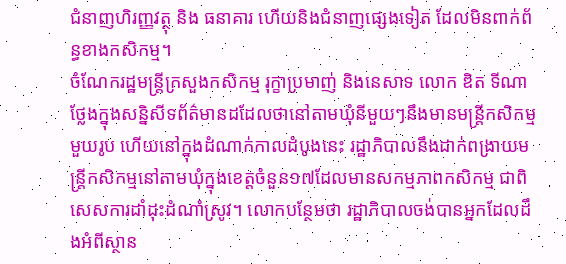ជំនាញហិរញ្ញវត្ថុ និង ធនាគារ ហើយនិងជំនាញផ្សេងទៀត ដែលមិនពាក់ព័ន្ធខាងកសិកម្ម។
ចំណែករដ្ឋមន្ត្រីក្រសួងកសិកម្ម រុក្ខាប្រមាញ់ និងនេសាទ លោក ឌិត ទីណា ថ្លែងក្នុងសន្និសីទព័ត៌មានដដែលថានៅតាមឃុំនីមួយៗនឹងមានមន្ត្រីកសិកម្មមួយរូប ហើយនៅក្នុងដំណាក់កាលដំបូងនេះ រដ្ឋាភិបាលនឹងដាក់ពង្រាយមន្ត្រីកសិកម្មនៅតាមឃុំក្នុងខេត្តចំនួន១៧ដែលមានសកម្មភាពកសិកម្ម ជាពិសេសការដាំដុះដំណាំស្រូវ។ លោកបន្ថែមថា រដ្ឋាភិបាលចង់បានអ្នកដែលដឹងអំពីស្ថាន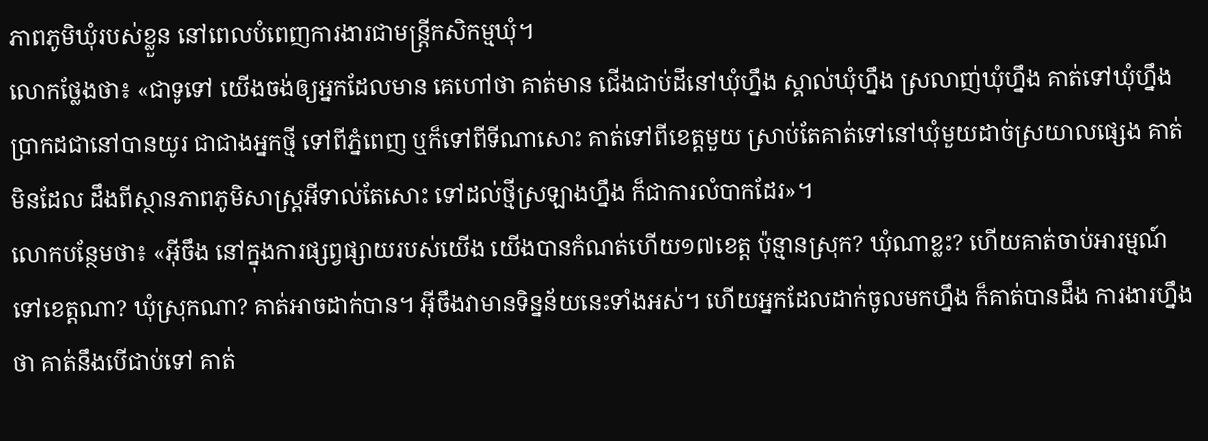ភាពភូមិឃុំរបស់ខ្លួន នៅពេលបំពេញការងារជាមន្ត្រីកសិកម្មឃុំ។
លោកថ្លែងថា៖ «ជាទូទៅ យើងចង់ឲ្យអ្នកដែលមាន គេហៅថា គាត់មាន ជើងជាប់ដីនៅឃុំហ្នឹង ស្គាល់ឃុំហ្នឹង ស្រលាញ់ឃុំហ្នឹង គាត់ទៅឃុំហ្នឹង ប្រាកដជានៅបានយូរ ជាជាងអ្នកថ្មី ទៅពីភ្នំពេញ ឬក៏ទៅពីទីណាសោះ គាត់ទៅពីខេត្តមួយ ស្រាប់តែគាត់ទៅនៅឃុំមួយដាច់ស្រយាលផ្សេង គាត់មិនដែល ដឹងពីស្ថានភាពភូមិសាស្ត្រអីទាល់តែសោះ ទៅដល់ថ្មីស្រឡាងហ្នឹង ក៏ជាការលំបាកដែរ»។
លោកបន្ថែមថា៖ «អ៊ីចឹង នៅក្នុងការផ្សព្វផ្សាយរបស់យើង យើងបានកំណត់ហើយ១៧ខេត្ត ប៉ុន្មានស្រុក? ឃុំណាខ្លះ? ហើយគាត់ចាប់អារម្មណ៍ទៅខេត្តណា? ឃុំស្រុកណា? គាត់អាចដាក់បាន។ អ៊ីចឹងវាមានទិន្នន័យនេះទាំងអស់។ ហើយអ្នកដែលដាក់ចូលមកហ្នឹង ក៏គាត់បានដឹង ការងារហ្នឹងថា គាត់នឹងបើជាប់ទៅ គាត់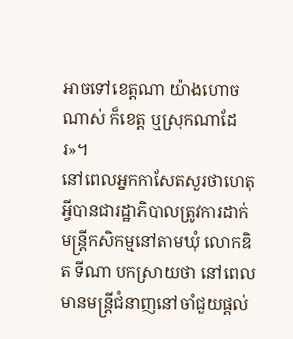អាចទៅខេត្តណា យ៉ាងហោចណាស់ ក៏ខេត្ត ឬស្រុកណាដែរ»។
នៅពេលអ្នកកាសែតសួរថាហេតុអ្វីបានជារដ្ឋាភិបាលត្រូវការដាក់មន្ត្រីកសិកម្មនៅតាមឃុំ លោកឌិត ទីណា បកស្រាយថា នៅពេលមានមន្ត្រីជំនាញនៅចាំជួយផ្តល់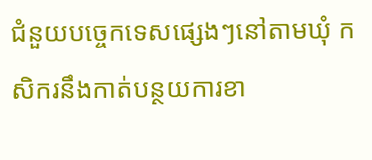ជំនួយបច្ចេកទេសផ្សេងៗនៅតាមឃុំ កសិករនឹងកាត់បន្ថយការខា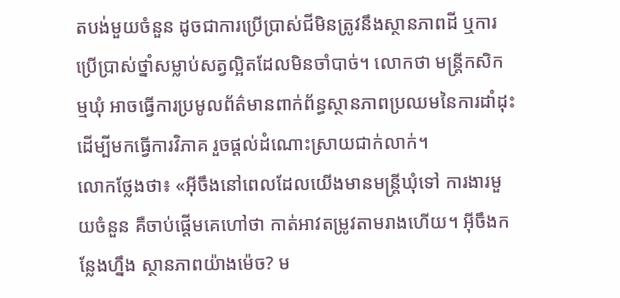តបង់មួយចំនួន ដូចជាការប្រើប្រាស់ជីមិនត្រូវនឹងស្ថានភាពដី ឬការប្រើប្រាស់ថ្នាំសម្លាប់សត្វល្អិតដែលមិនចាំបាច់។ លោកថា មន្ត្រីកសិកម្មឃុំ អាចធ្វើការប្រមូលព័ត៌មានពាក់ព័ន្ធស្ថានភាពប្រឈមនៃការដាំដុះដើម្បីមកធ្វើការវិភាគ រួចផ្តល់ដំណោះស្រាយជាក់លាក់។
លោកថ្លែងថា៖ «អ៊ីចឹងនៅពេលដែលយើងមានមន្ត្រីឃុំទៅ ការងារមួយចំនួន គឺចាប់ផ្តើមគេហៅថា កាត់អាវតម្រូវតាមរាងហើយ។ អ៊ីចឹងកន្លែងហ្នឹង ស្ថានភាពយ៉ាងម៉េច? ម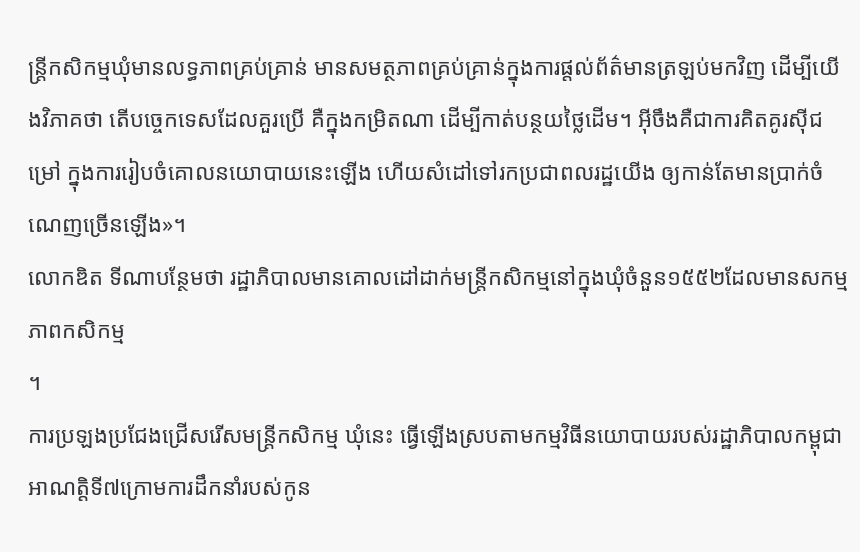ន្ត្រីកសិកម្មឃុំមានលទ្ធភាពគ្រប់គ្រាន់ មានសមត្ថភាពគ្រប់គ្រាន់ក្នុងការផ្តល់ព័ត៌មានត្រឡប់មកវិញ ដើម្បីយើងវិភាគថា តើបច្ចេកទេសដែលគួរប្រើ គឺក្នុងកម្រិតណា ដើម្បីកាត់បន្ថយថ្លៃដើម។ អ៊ីចឹងគឺជាការគិតគូរស៊ីជម្រៅ ក្នុងការរៀបចំគោលនយោបាយនេះឡើង ហើយសំដៅទៅរកប្រជាពលរដ្ឋយើង ឲ្យកាន់តែមានប្រាក់ចំណេញច្រើនឡើង»។
លោកឌិត ទីណាបន្ថែមថា រដ្ឋាភិបាលមានគោលដៅដាក់មន្ត្រីកសិកម្មនៅក្នុងឃុំចំនួន១៥៥២ដែលមានសកម្មភាពកសិកម្ម
។
ការប្រឡងប្រជែងជ្រើសរើសមន្ត្រីកសិកម្ម ឃុំនេះ ធ្វើឡើងស្របតាមកម្មវិធីនយោបាយរបស់រដ្ឋាភិបាលកម្ពុជាអាណត្តិទី៧ក្រោមការដឹកនាំរបស់កូន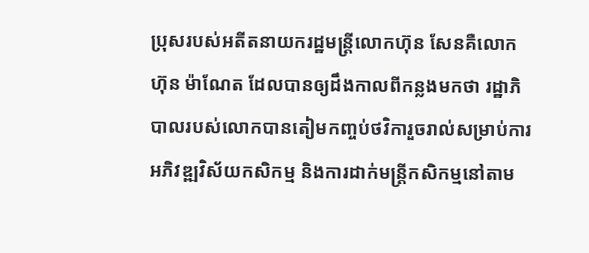ប្រុសរបស់អតីតនាយករដ្ឋមន្ត្រីលោកហ៊ុន សែនគឺលោក ហ៊ុន ម៉ាណែត ដែលបានឲ្យដឹងកាលពីកន្លងមកថា រដ្ឋាភិបាលរបស់លោកបានតៀមកញ្ចប់ថវិការួចរាល់សម្រាប់ការអភិវឌ្ឍវិស័យកសិកម្ម និងការដាក់មន្ត្រីកសិកម្មនៅតាម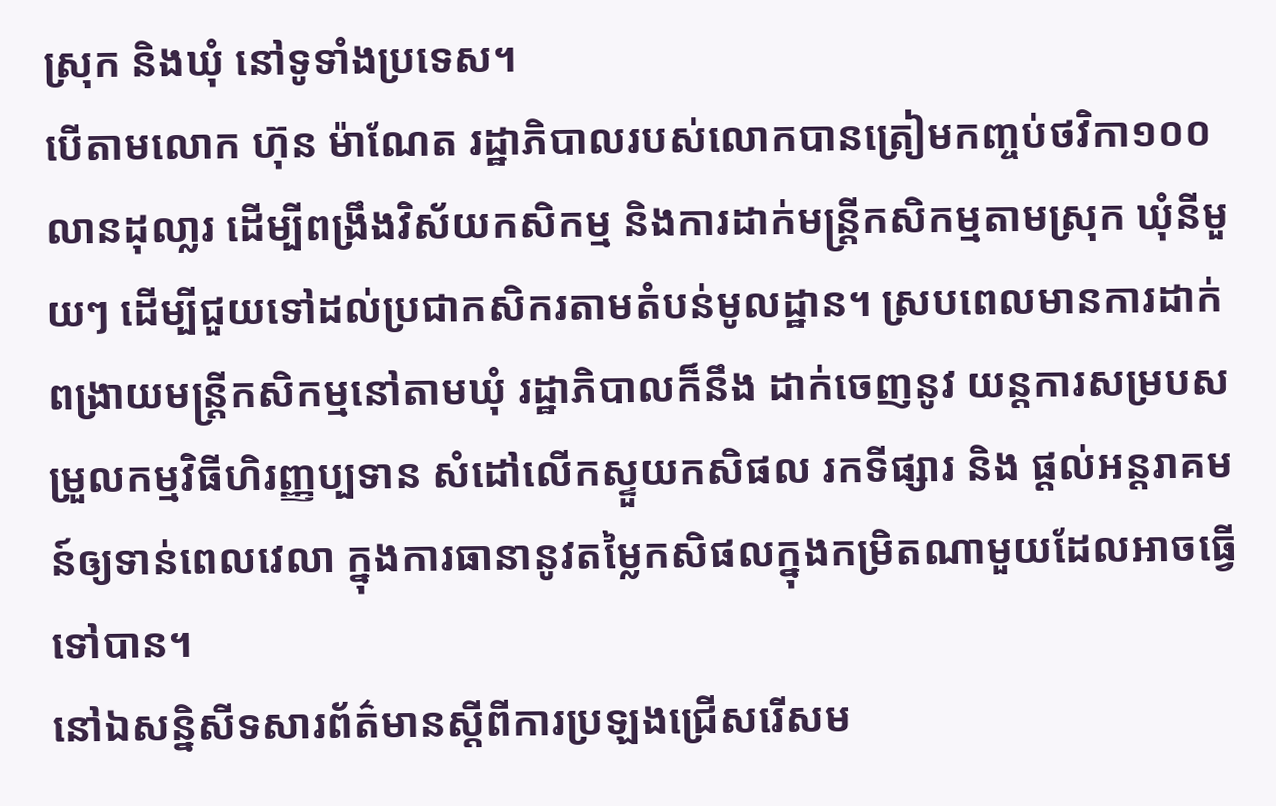ស្រុក និងឃុំ នៅទូទាំងប្រទេស។
បើតាមលោក ហ៊ុន ម៉ាណែត រដ្ឋាភិបាលរបស់លោកបានត្រៀមកញ្ចប់ថវិកា១០០លានដុលា្លរ ដើម្បីពង្រឹងវិស័យកសិកម្ម និងការដាក់មន្រ្តីកសិកម្មតាមស្រុក ឃុំនីមួយៗ ដើម្បីជួយទៅដល់ប្រជាកសិករតាមតំបន់មូលដ្ឋាន។ ស្របពេលមានការដាក់ពង្រាយមន្ត្រីកសិកម្មនៅតាមឃុំ រដ្ឋាភិបាលក៏នឹង ដាក់ចេញនូវ យន្តការសម្របសម្រួលកម្មវិធីហិរញ្ញប្បទាន សំដៅលើកស្ទួយកសិផល រកទីផ្សារ និង ផ្តល់អន្តរាគមន៍ឲ្យទាន់ពេលវេលា ក្នុងការធានានូវតម្លៃកសិផលក្នុងកម្រិតណាមួយដែលអាចធ្វើទៅបាន។
នៅឯសន្និសីទសារព័ត៌មានស្តីពីការប្រឡងជ្រើសរើសម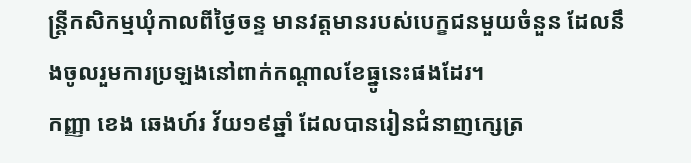ន្ត្រីកសិកម្មឃុំកាលពីថ្ងៃចន្ទ មានវត្តមានរបស់បេក្ខជនមួយចំនួន ដែលនឹងចូលរួមការប្រឡងនៅពាក់កណ្តាលខែធ្នូនេះផងដែរ។
កញ្ញា ខេង ឆេងហ៍រ វ័យ១៩ឆ្នាំ ដែលបានរៀនជំនាញក្សេត្រ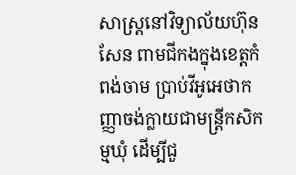សាស្ត្រនៅវិទ្យាល័យហ៊ុន សែន ពាមជីកងក្នុងខេត្តកំពង់ចាម ប្រាប់វីអូអេថាកញ្ញាចង់ក្លាយជាមន្ត្រីកសិកម្មឃុំ ដើម្បីជួ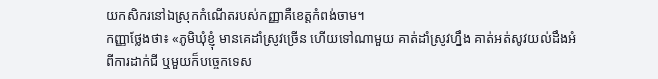យកសិករនៅឯស្រុកកំណើតរបស់កញ្ញាគឺខេត្តកំពង់ចាម។
កញ្ញាថ្លែងថា៖ «ភូមិឃុំខ្ញុំ មានគេដាំស្រូវច្រើន ហើយទៅណាមួយ គាត់ដាំស្រូវហ្នឹង គាត់អត់សូវយល់ដឹងអំពីការដាក់ជី ឬមួយក៏បច្ចេកទេស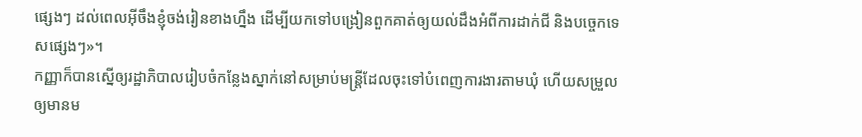ផ្សេងៗ ដល់ពេលអ៊ីចឹងខ្ញុំចង់រៀនខាងហ្នឹង ដើម្បីយកទៅបង្រៀនពួកគាត់ឲ្យយល់ដឹងអំពីការដាក់ជី និងបច្ចេកទេសផ្សេងៗ»។
កញ្ញាក៏បានស្នើឲ្យរដ្ឋាភិបាលរៀបចំកន្លែងស្នាក់នៅសម្រាប់មន្ត្រីដែលចុះទៅបំពេញការងារតាមឃុំ ហើយសម្រួលឲ្យមានម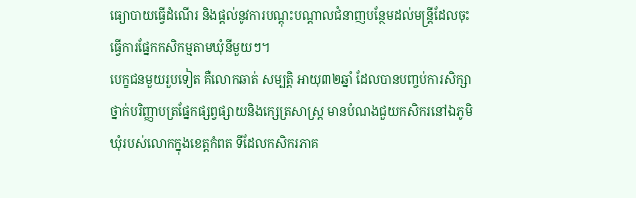ធ្យោបាយធ្វើដំណើរ និងផ្តល់នូវការបណ្តុះបណ្តាលជំនាញបន្ថែមដល់មន្ត្រីដែលចុះធ្វើការផ្នែកកសិកម្មតាមឃុំនីមួយៗ។
បេក្ខជនមួយរួបទៀត គឺលោកឆាត់ សម្បត្តិ អាយុ៣២ឆ្នាំ ដែលបានបញ្ចប់ការសិក្សាថ្នាក់បរិញ្ញាបត្រផ្នែកផ្សព្វផ្សាយនិងក្សេត្រសាស្ត្រ មានបំណងជួយកសិករនៅឯភូមិឃុំរបស់លោកក្នុងខេត្តកំពត ទីដែលកសិករភាគ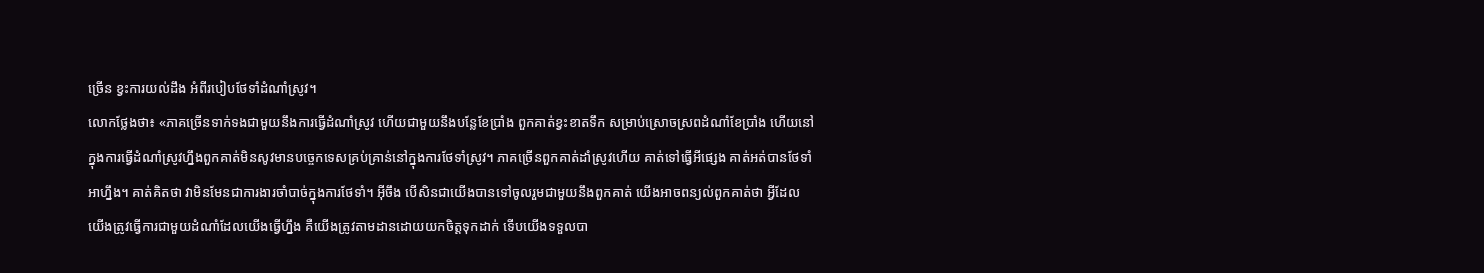ច្រើន ខ្វះការយល់ដឹង អំពីរបៀបថែទាំដំណាំស្រូវ។
លោកថ្លែងថា៖ «ភាគច្រើនទាក់ទងជាមួយនឹងការធ្វើដំណាំស្រូវ ហើយជាមួយនឹងបន្លែខែប្រាំង ពួកគាត់ខ្វះខាតទឹក សម្រាប់ស្រោចស្រពដំណាំខែប្រាំង ហើយនៅក្នុងការធ្វើដំណាំស្រូវហ្នឹងពួកគាត់មិនសូវមានបច្ចេកទេសគ្រប់គ្រាន់នៅក្នុងការថែទាំស្រូវ។ ភាគច្រើនពួកគាត់ដាំស្រូវហើយ គាត់ទៅធ្វើអីផ្សេង គាត់អត់បានថែទាំអាហ្នឹង។ គាត់គិតថា វាមិនមែនជាការងារចាំបាច់ក្នុងការថែទាំ។ អ៊ីចឹង បើសិនជាយើងបានទៅចូលរួមជាមួយនឹងពួកគាត់ យើងអាចពន្យល់ពួកគាត់ថា អ្វីដែលយើងត្រូវធ្វើការជាមួយដំណាំដែលយើងធ្វើហ្នឹង គឺយើងត្រូវតាមដានដោយយកចិត្តទុកដាក់ ទើបយើងទទួលបា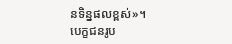នទិន្នផលខ្ពស់»។
បេក្ខជនរូប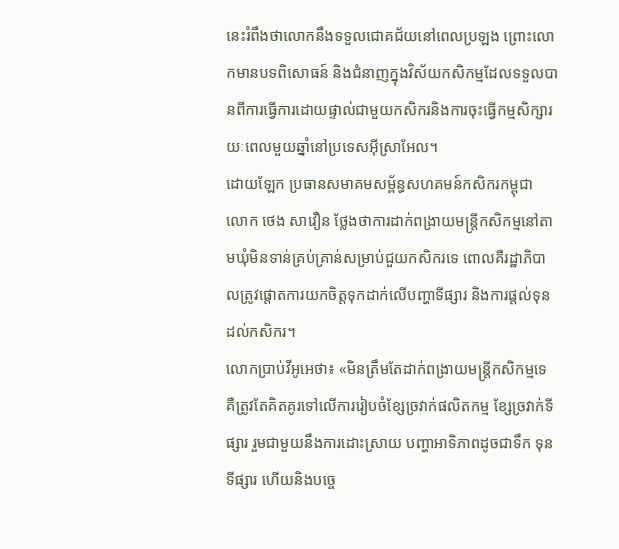នេះរំពឹងថាលោកនឹងទទួលជោគជ័យនៅពេលប្រឡង ព្រោះលោកមានបទពិសោធន៍ និងជំនាញក្នុងវិស័យកសិកម្មដែលទទួលបានពីការធ្វើការដោយផ្ទាល់ជាមួយកសិករនិងការចុះធ្វើកម្មសិក្សារយៈពេលមួយឆ្នាំនៅប្រទេសអ៊ីស្រាអែល។
ដោយឡែក ប្រធានសមាគមសម្ព័ន្ធសហគមន៍កសិករកម្ពុជា លោក ថេង សាវឿន ថ្លែងថាការដាក់ពង្រាយមន្ត្រីកសិកម្មនៅតាមឃុំមិនទាន់គ្រប់គ្រាន់សម្រាប់ជួយកសិករទេ ពោលគឺរដ្ឋាភិបាលត្រូវផ្តោតការយកចិត្តទុកដាក់លើបញ្ហាទីផ្សារ និងការផ្តល់ទុនដល់កសិករ។
លោកប្រាប់វីអូអេថា៖ «មិនត្រឹមតែដាក់ពង្រាយមន្ត្រីកសិកម្មទេ គឺត្រូវតែគិតគូរទៅលើការរៀបចំខ្សែច្រវាក់ផលិតកម្ម ខ្សែច្រវាក់ទីផ្សារ រួមជាមួយនឹងការដោះស្រាយ បញ្ហាអាទិភាពដូចជាទឹក ទុន ទីផ្សារ ហើយនិងបចេ្ច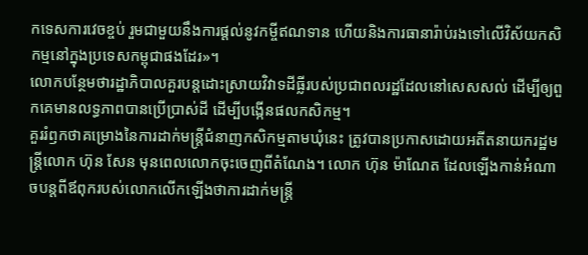កទេសការវេចខ្ចប់ រួមជាមួយនឹងការផ្តល់នូវកម្ចីឥណទាន ហើយនិងការធានារ៉ាប់រងទៅលើវិស័យកសិកម្មនៅក្នុងប្រទេសកម្ពុជាផងដែរ»។
លោកបន្ថែមថារដ្ឋាភិបាលគួរបន្តដោះស្រាយវិវាទដីធ្លីរបស់ប្រជាពលរដ្ឋដែលនៅសេសសល់ ដើម្បីឲ្យពួកគេមានលទ្ធភាពបានប្រើប្រាស់ដី ដើម្បីបង្កើនផលកសិកម្ម។
គួររំឭកថាគម្រោងនៃការដាក់មន្រ្តីជំនាញកសិកម្មតាមឃុំនេះ ត្រូវបានប្រកាសដោយអតីតនាយករដ្ឋមន្រ្តីលោក ហ៊ុន សែន មុនពេលលោកចុះចេញពីតំណែង។ លោក ហ៊ុន ម៉ាណែត ដែលឡើងកាន់អំណាចបន្តពីឪពុករបស់លោកលើកឡើងថាការដាក់មន្ត្រី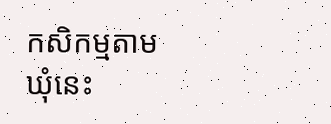កសិកម្មតាមឃុំនេះ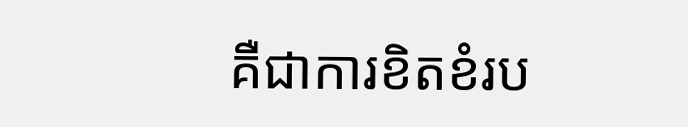គឺជាការខិតខំរប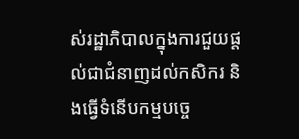ស់រដ្ឋាភិបាលក្នុងការជួយផ្តល់ជាជំនាញដល់កសិករ និងធ្វើទំនើបកម្មបច្ចេ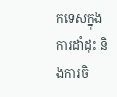កទេសក្នុងការដាំដុះ និងការចិ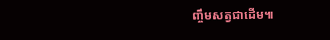ញ្ចឹមសត្វជាដើម៕